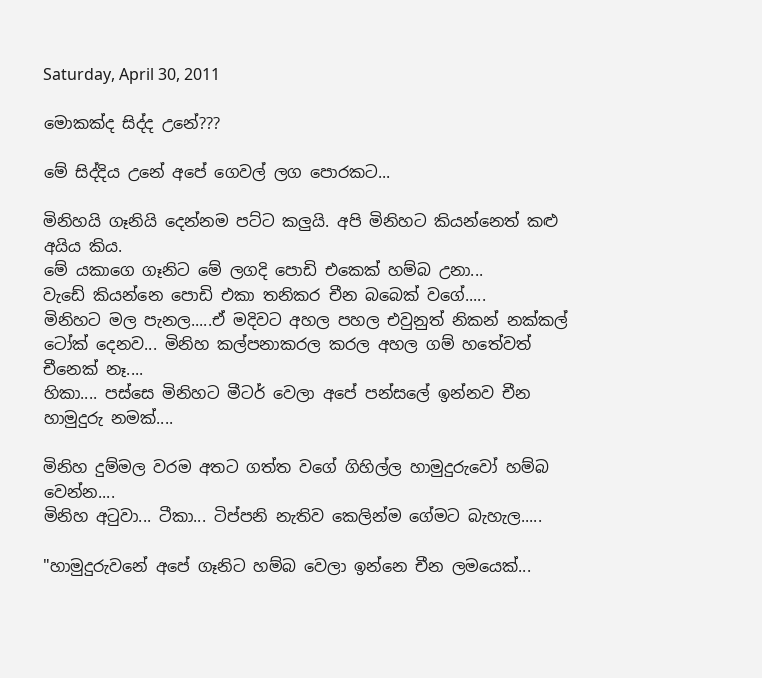Saturday, April 30, 2011

මොකක්ද සිද්ද උනේ???

මේ සිද්දිය උනේ අපේ ගෙවල් ලග පොරකට...

මිනිහයි ගෑනියි දෙන්නම පට්ට කලුයි. අපි මිනිහට කියන්නෙත් කළු අයිය කිය.
මේ යකාගෙ ගෑනිට මේ ලගදි පොඩි එකෙක් හම්බ උනා...
වැඩේ කියන්නෙ පොඩි එකා තනිකර චීන බබෙක් වගේ.....
මිනිහට මල පැනල.....ඒ මදිවට අහල පහල එවුනුත් නිකන් නක්කල් ටෝක් දෙනව... මිනිහ කල්පනාකරල කරල අහල ගම් හතේවත් චීනෙක් නෑ....
හිකා.... පස්සෙ මිනිහට මීටර් වෙලා අපේ පන්සලේ ඉන්නව චීන හාමුදුරු නමක්....

මිනිහ දුම්මල වරම අතට ගත්ත වගේ ගිහිල්ල හාමුදුරුවෝ හම්බ වෙන්න....
මිනිහ අටුවා... ටීකා... ටිප්පනි නැතිව කෙලින්ම ගේමට බැහැල.....

"හාමුදුරු‍වනේ අපේ ගෑනිට හම්බ වෙලා ඉන්නෙ චීන ලමයෙක්...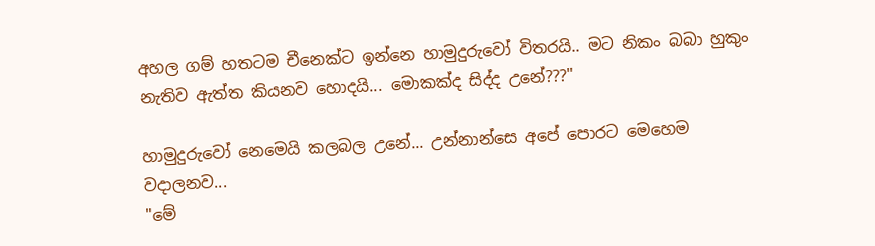අහල ගම් හතටම චීනෙක්ට ඉන්නෙ හාමුදුරුවෝ විතරයි.. මට නිකං බබා හුකුං නැතිව ඇත්ත කියනව හොදයි... මොකක්ද සිද්ද උනේ???"

හාමුදුරුවෝ නෙමෙයි කලබල උනේ... උන්නාන්සෙ අපේ පොරට මෙහෙම වදාලනව...
"මේ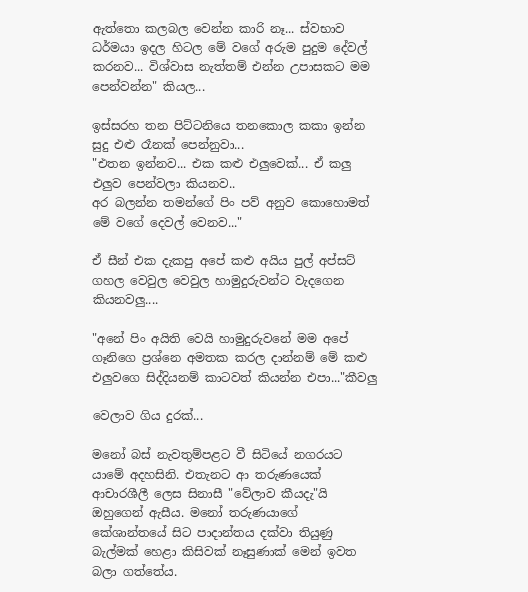ඇත්තො කලබල වෙන්න කාරි නෑ... ස්වභාව ධර්මයා ඉදල හිටල මේ වගේ අරුම පුදුම දේවල් කරනව... විශ්වාස නැත්තම් එන්න උපාසකට මම පෙන්වන්න" කියල...

ඉස්සරහ තන පිට්ටනියෙ තනකොල කකා ඉන්න සුදු එළු රෑනක් පෙන්නුවා...
"එතන ඉන්නව... එක කළු එලුවෙක්... ඒ කලු එලුව පෙන්වලා කියනව..
අර බලන්න තමන්ගේ පිං පව් අනුව කොහොමත් මේ වගේ දෙවල් වෙනව..."

ඒ සීන් එක දැකපු අපේ කළු අයිය පුල් අප්සට් ගහල වෙවුල වෙවුල හාමුදුරුවන්ට ‍වැදගෙන කියනවලු....

"අනේ පිං අයිති වෙයි හාමුදුරු‍වනේ මම අපේ ගෑනිගෙ ප්‍රශ්නෙ අමතක කරල දාන්නම් මේ කළු එලුව‍ගෙ සිද්දියනම් කාටවත් කියන්න එපා..."කීවලු

වෙලාව ගිය දුරක්...

මනෝ බස් නැවතුම්පළට වී සිටියේ නගරයට යාමේ අදහසිනි. එතැනට ආ තරුණයෙක් ආචාරශීලී ලෙස සිනාසී "වේලාව කීයදැ"යි ඔහුගෙන් ඇසීය. මනෝ තරුණයාගේ කේශාන්තයේ සිට පාදාන්තය දක්වා තියුණු බැල්මක් හෙළා කිසිවක් නෑසුණාක් මෙන් ඉවත බලා ගත්තේය.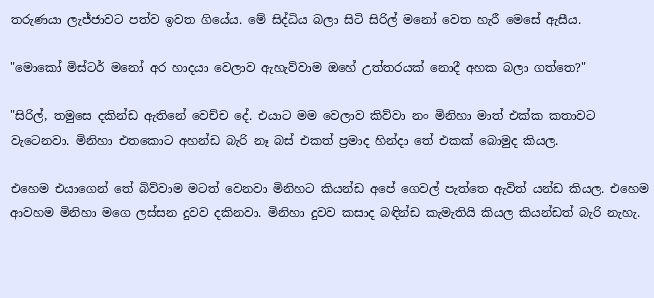තරුණයා ලැජ්ජාවට පත්ව ඉවත ගියේය. මේ සිද්ධිය බලා සිටි සිරිල් මනෝ වෙත හැරී මෙසේ ඇසීය.

"මොකෝ මිස්ටර් මනෝ අර හාදයා වෙලාව ඇහැව්වාම ඔහේ උත්තරයක් නොදී අහක බලා ගත්තෙ?"

"සිරිල්, තමුසෙ දකින්ඩ ඇතිනේ වෙච්ච දේ. එයාට මම වෙලාව කිව්වා නං මිනිහා මාත් එක්ක කතාවට වැටෙනවා. මිනිහා එතකොට අහන්ඩ බැරි නෑ බස් එකත් ප්‍රමාද හින්දා තේ එකක් බොමුද කියල.

එහෙම එයාගෙන් තේ බිව්වාම මටත් වෙනවා මිනිහට කියන්ඩ අපේ ගෙවල් පැත්තෙ ඇවිත් යන්ඩ කියල. එහෙම ආවහම මිනිහා මගෙ ලස්සන දුවව දකිනවා. මිනිහා දුවව කසාද බඳින්ඩ කැමැතියි කියල කියන්ඩත් බැරි නැහැ.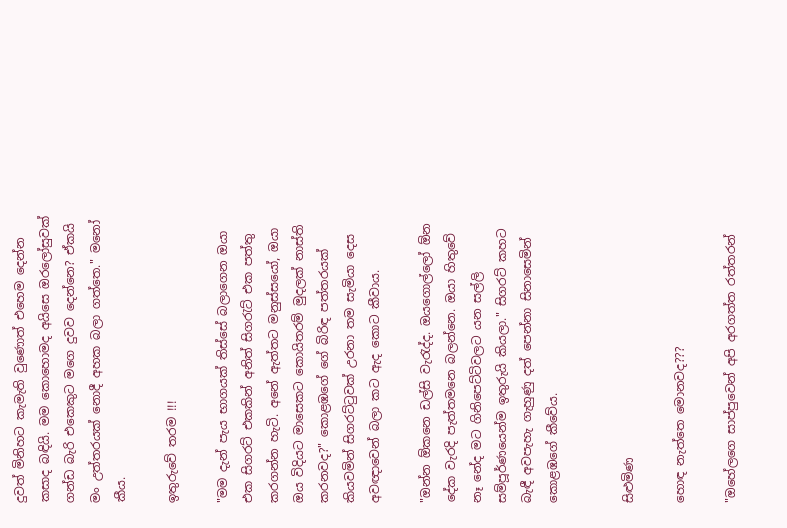දුවත් මිනිහට කැමැති වුණොත් එහෙම දෙන්න කසාද බඳියි. මම කොහොමද අයිසෙ ඔරලෝසුවක් ගන්ඩ බැරි එකෙකුට මගෙ දුවව දෙන්නෙ? ඒකයි මං උත්තරයක් නොදී අහක බලා ගත්තෙ." මනෝ කීය.

ඉතුරුවේ තරම !!!

"මම දැන් පැය භාගයක් තිස්සේ බලාගෙන ඔයා එක සිගරට් එකකින් අනිත් සිගරැට් එක පත්තු කරගන්න හැටි. අනේ ඇත්තට මනුස්සයෝ, ඔයා ඔය විදියට මාසෙකට කොයිතරම් මුදලක් නාස්ති කරනවද?" කොළඹගේ ගේ බිරිඳ පත්තරයක් කියවමින් සිගරට්ටුවක් උරනා තම සැමියා දෙස අවඥාවෙන් බලා කට ඇද කොට කීවාය.

"ඔන්න ඕකනෙ ඩල්සි වැරැද්ද. ඔයගොල්ලෝ ඕන දේක වැරදි පැත්තමනෙ බලන්නෙ. ඔයා හිතුවේ නෑ නේද මට ගිනිපෙට්ටිවලට යන සල්ලි සම්පූර්ණයෙන්ම ඉතුරුයි කියලා." සිගරට් කහට බැඳී අවපැහැ ගැහුණු දත් පෙන්නා සිනාසෙමින් කොළඹගේ කීවේය.


සිළුමිණ

හොඳ නැත්තෙ මොනවද???

"ඔහේලගෙ සාප්පුවෙන් අපි අරගත්ත රත්තරන්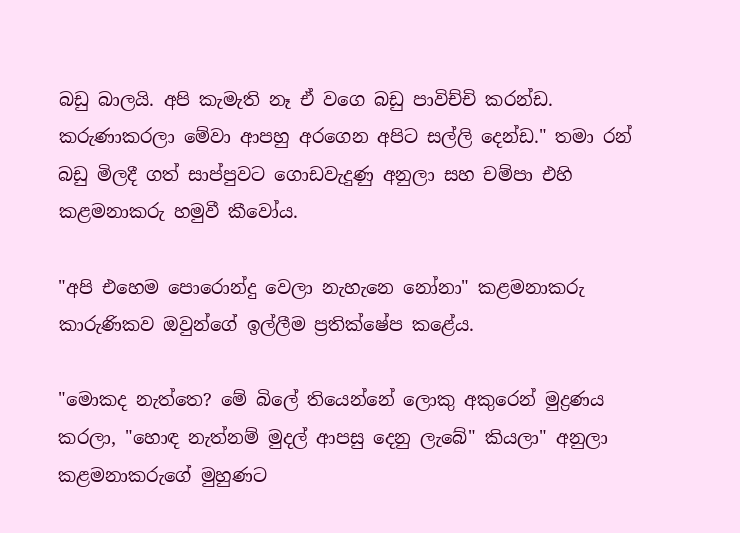බඩු බාලයි. අපි කැමැති නෑ ඒ වගෙ බඩු පාවිච්චි කරන්ඩ. කරුණාකරලා මේවා ආපහු අරගෙන අපිට සල්ලි දෙන්ඩ." තමා රන් බඩු මිලදී ගත් සාප්පුවට ගොඩවැදුණු අනුලා සහ චම්පා එහි කළමනාකරු හමුවී කීවෝය.

"අපි එහෙම පොරොන්දු වෙලා නැහැනෙ නෝනා" කළමනාකරු කාරුණිකව ඔවුන්ගේ ඉල්ලීම ප්‍රතික්ෂේප කළේය.

"මොකද නැත්තෙ? මේ බිලේ තියෙන්නේ ලොකු අකුරෙන් මුද්‍රණය කරලා, "හොඳ නැත්නම් මුදල් ආපසු දෙනු ලැබේ" කියලා" අනුලා කළමනාකරුගේ මුහුණට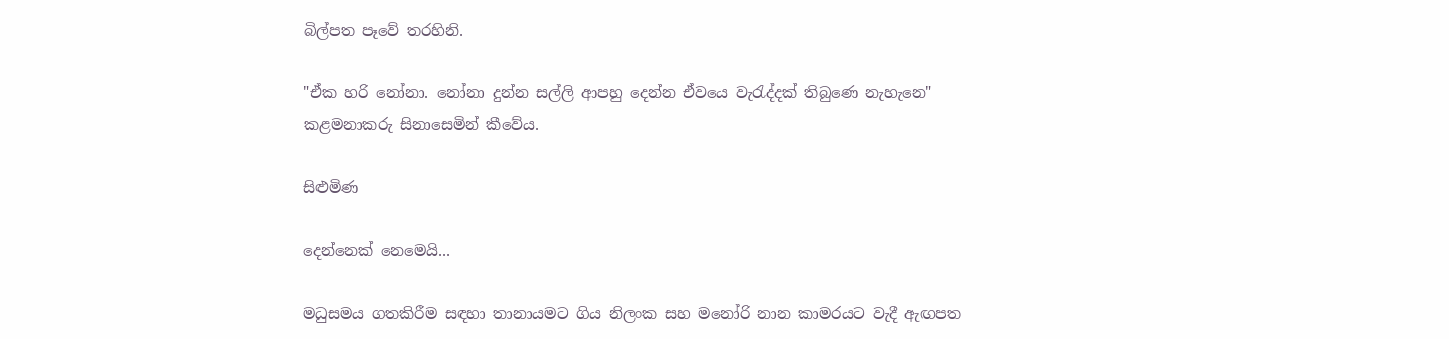බිල්පත පෑවේ තරහිනි.

"ඒක හරි නෝනා. නෝනා දුන්න සල්ලි ආපහු දෙන්න ඒවයෙ වැරැද්දක් තිබුණෙ නැහැනෙ" කළමනාකරු සිනාසෙමින් කීවේය.

සිළුමිණ

දෙන්නෙක් නෙමෙයි...

මධුසමය ගතකිරීම සඳහා තානායමට ගිය නිලංක සහ මනෝරි නාන කාමරයට වැදී ඇඟපත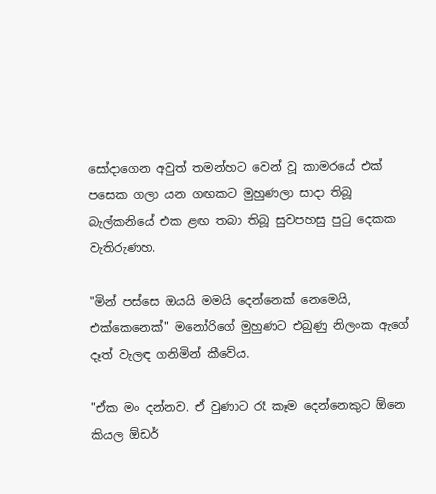සෝදාගෙන අවුත් තමන්හට වෙන් වූ කාමරයේ එක් පසෙක ගලා යන ගඟකට මුහුණලා සාදා තිබූ බැල්කනියේ එක ළඟ තබා තිබූ සුවපහසු පුටු දෙකක වැතිරුණහ.

"මින් පස්සෙ ඔයයි මමයි දෙන්නෙක් නෙමෙයි, එක්කෙනෙක්" මනෝරිගේ මුහුණට එබුණු නිලංක ඇගේ දෑත් වැලඳ ගනිමින් කීවේය.

"ඒක මං දන්නව. ඒ වුණාට රෑ කෑම දෙන්නෙකුට ඕනෙ කියල ඕඩර්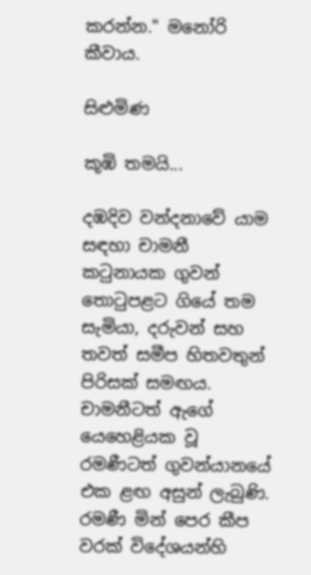කරන්න." මනෝරි කීවාය.

සිළුමිණ

කූඹි තමයි...

දඹදිව වන්දනාවේ යාම සඳහා චාමනී කටුනායක ගුවන් තොටුපළට ගියේ තම සැමියා, දරුවන් සහ තවත් සමීප හිතවතුන් පිරිසක් සමඟය. චාමනීටත් ඇගේ යෙහෙළියක වූ රමණීටත් ගුවන්යානයේ එක ළඟ අසුන් ලැබුණි. රමණී මින් පෙර කීප වරක් විදේශයන්හි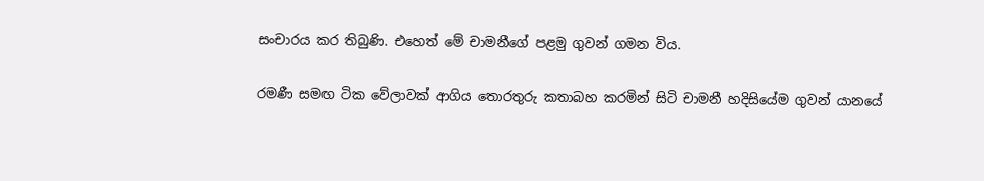සංචාරය කර තිබුණි. එහෙත් මේ චාමනීගේ පළමු ගුවන් ගමන විය.

රමණී සමඟ ටික වේලාවක් ආගිය තොරතුරු කතාබහ කරමින් සිටි චාමනී හදිසියේම ගුවන් යානයේ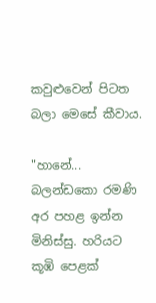කවුළුවෙන් පිටත බලා මෙසේ කීවාය.

"හානේ... බලන්ඩකො රමණි අර පහළ ඉන්න මිනිස්සු. හරියට කූඹි පෙළක්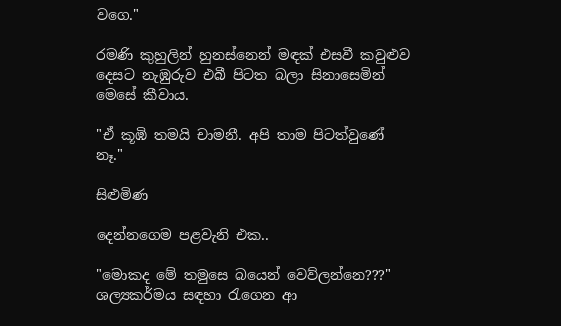වගෙ."

රමණි කුහුලින් හුනස්නෙන් මඳක් එසවී කවුළුව දෙසට නැඹුරුව එබී පිටත බලා සිනාසෙමින් මෙසේ කීවාය.

"ඒ කූඹි තමයි චාමනී. අපි තාම පිටත්වුණේ නෑ."

සිළුමිණ

දෙන්නගෙම පළවැනි එක..

"මොකද මේ තමුසෙ බයෙන් වෙව්ලන්නෙ???" ශල්‍යකර්මය සඳහා රැගෙන ආ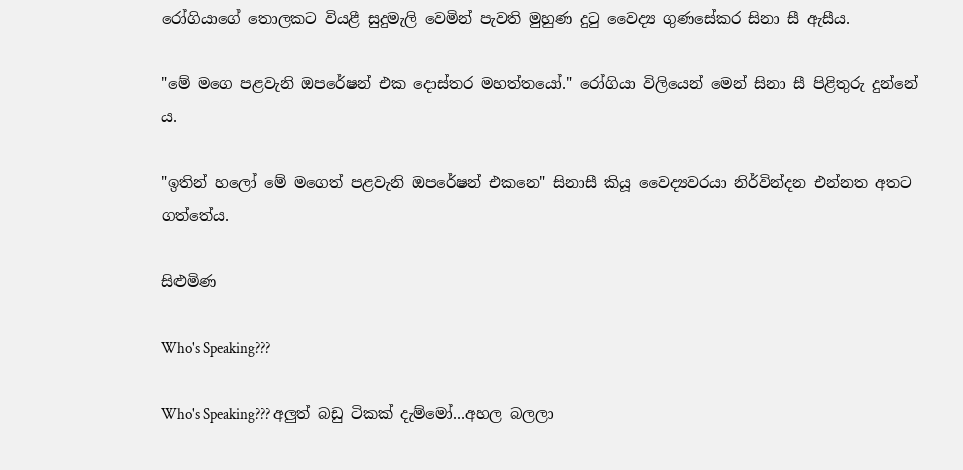රෝගියාගේ තොලකට වියළී සුදුමැලි වෙමින් පැවති මුහුණ දුටු වෛද්‍ය ගුණසේකර සිනා සී ඇසීය.

"මේ මගෙ පළවැනි ඔපරේෂන් එක දොස්තර මහත්තයෝ." රෝගියා විලියෙන් මෙන් සිනා සී පිළිතුරු දුන්නේ ය.

"ඉතින් හලෝ මේ මගෙත් පළවැනි ඔපරේෂන් එකනෙ" සිනාසී කියූ වෛද්‍යවරයා නිර්වින්දන එන්නත අතට ගත්තේය.

සිළුමිණ

Who's Speaking???

Who's Speaking??? අලුත් බඩු ටිකක් දැම්මෝ...අහල බලලා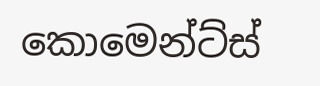කොමෙන්ට්ස්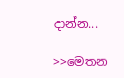දාන්න...

>>මෙතන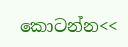කොටන්න<<